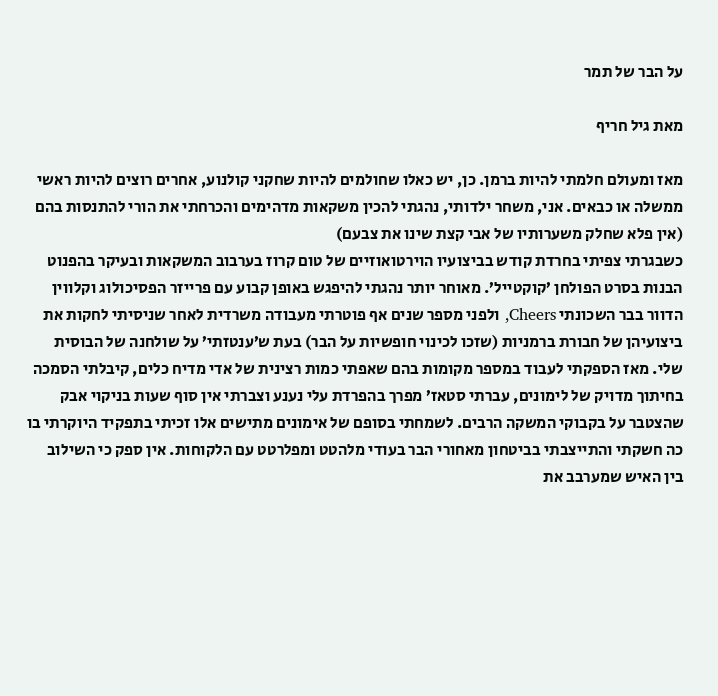על הבר של תמר

מאת גיל חריף

מאז ומעולם חלמתי להיות ברמן. כן, יש כאלו שחולמים להיות שחקני קולנוע, אחרים רוצים להיות ראשי ממשלה או כבאים. אני, משחר ילדותי, נהגתי להכין משקאות מדהימים והכרחתי את הורי להתנסות בהם (אין פלא שחלק משערותיו של אבי קצת שינו את צבעם)
כשבגרתי צפיתי בחרדת קודש בביצועיו הוירטואוזיים של טום קרוז בערבוב המשקאות ובעיקר בהפנוט הבנות בסרט הפולחן ’קוקטייל’. מאוחר יותר נהגתי להיפגש באופן קבוע עם פרייזר הפסיכולוג וקלווין הדוור בבר השכונתי Cheers, ולפני מספר שנים אף פוטרתי מעבודה משרדית לאחר שניסיתי לחקות את ביצועיהן של חבורת ברמניות (שזכו לכינוי חופשיות על הבר) בעת ש’ענטזתי’ על שולחנה של הבוסית שלי. מאז הספקתי לעבוד במספר מקומות בהם שאפתי כמות רצינית של אדי מדיח כלים, קיבלתי הסמכה בחיתוך מדויק של לימונים, עברתי סטאז’ מפרך בהפרדת עלי נענע וצברתי אין סוף שעות בניקוי אבק שהצטבר על בקבוקי המשקה הרבים. לשמחתי בסופם של אימונים מתישים אלו זכיתי בתפקיד היוקרתי בו כה חשקתי והתייצבתי בביטחון מאחורי הבר בעודי מלהטט ומפלרטט עם הלקוחות. אין ספק כי השילוב בין האיש שמערבב את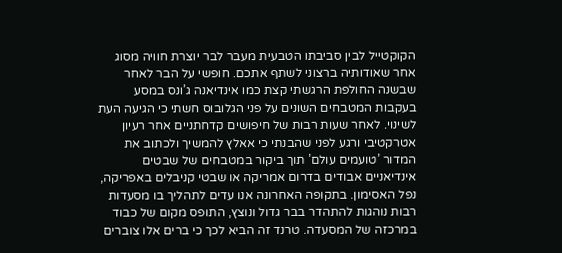הקוקטייל לבין סביבתו הטבעית מעבר לבר יוצרת חוויה מסוג אחר שאודותיה ברצוני לשתף אתכם. חופשי על הבר לאחר שבשנה החולפת הרגשתי קצת כמו אינדיאנה ג’ונס במסע בעקבות המטבחים השונים על פני הגלובוס חשתי כי הגיעה העת לשינוי. לאחר שעות רבות של חיפושים קדחתניים אחר רעיון אטרקטיבי ורגע לפני שהבנתי כי אאלץ להמשיך ולכתוב את המדור ’טועמים עולם’ תוך ביקור במטבחים של שבטים אינדיאניים אבודים בדרום אמריקה או שבטי קניבלים באפריקה, נפל האסימון. בתקופה האחרונה אנו עדים לתהליך בו מסעדות רבות נוהגות להתהדר בבר גדול ונוצץ, התופס מקום של כבוד במרכזה של המסעדה. טרנד זה הביא לכך כי ברים אלו צוברים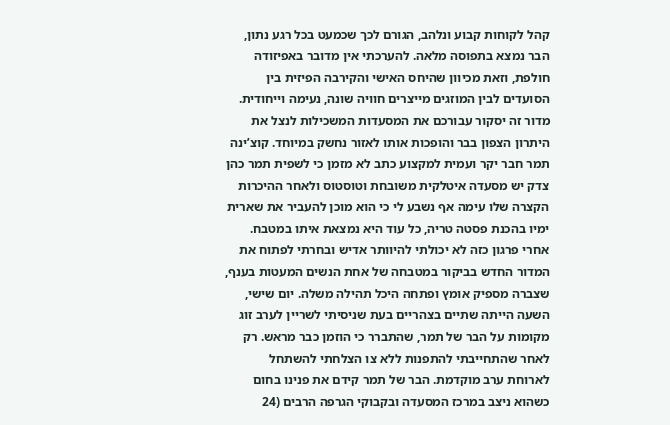קהל לקוחות קבוע ונלהב, הגורם לכך שכמעט בכל רגע נתון, הבר נמצא בתפוסה מלאה. להערכתי אין מדובר באפיזודה חולפת, וזאת מכיוון שהיחס האישי והקירבה הפיזית בין הסועדים לבין המוזגים מייצרים חוויה שונה, נעימה וייחודית. מדור זה יסקור עבורכם את המסעדות המשכילות לנצל את היתרון הצפון בבר והופכות אותו לאזור נחשק במיוחד. קוצ’ינה תמר חבר יקר ועמית למקצוע כתב לא מזמן כי לשפית תמר כהן צדק יש מסעדה איטלקית משובחת וטוסטוס ולאחר ההיכרות הקצרה שלו עימה אף נשבע לי כי הוא מוכן להעביר את שארית ימיו בהכנת פסטה טריה, כל עוד היא נמצאת איתו במטבח. אחרי פרגון כזה לא יכולתי להיוותר אדיש ובחרתי לפתוח את המדור החדש בביקור במטבחה של אחת הנשים המעטות בענף, שצברה מספיק אומץ ופתחה היכל תהילה משלה. יום שישי, השעה הייתה שתיים בצהריים בעת שניסיתי לשריין לערב זוג מקומות על הבר של תמר, שהתברר כי הוזמן כבר מראש. רק לאחר שהתחייבתי להתפנות ללא צו הצלחתי להשתחל לארוחת ערב מוקדמת. הבר של תמר קידם את פנינו בחום כשהוא ניצב במרכז המסעדה ובקבוקי הגרפה הרבים (24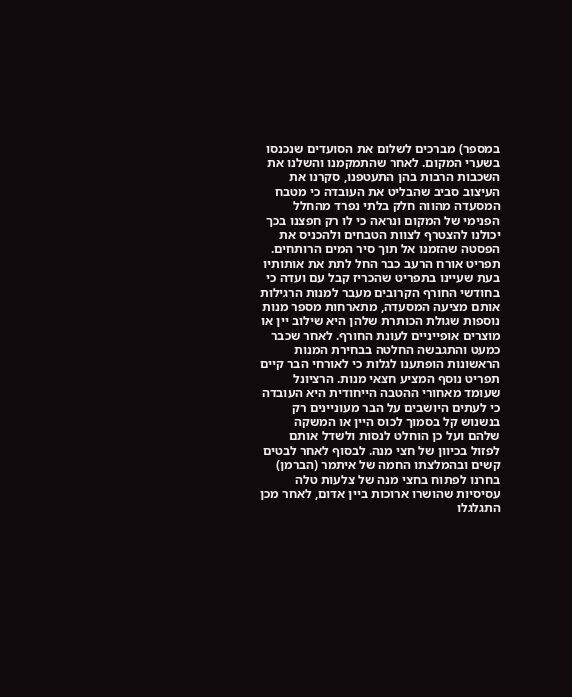במספר) מברכים לשלום את הסועדים שנכנסו בשערי המקום. לאחר שהתמקמנו והשלנו את השכבות הרבות בהן התעטפנו, סקרנו את העיצוב סביב שהבליט את העובדה כי מטבח המסעדה מהווה חלק בלתי נפרד מהחלל הפנימי של המקום ונראה כי לו רק חפצנו בכך יכולנו להצטרף לצוות הטבחים ולהכניס את הפסטה שהזמנו אל תוך סיר המים הרותחים. תפריט אורח הרעב כבר החל לתת את אותותיו בעת שעיינו בתפריט שהכריז קבל עם ועדה כי בחודשי החורף הקרובים מעבר למנות הרגילות אותם מציעה המסעדה, מתארחות מספר מנות נוספות שגולת הכותרת שלהן היא שילוב יין או מוצרים אופייניים לעונת החורף. לאחר שכבר כמעט והתגבשה החלטה בבחירת המנות הראשונות הופתענו לגלות כי לאורחי הבר קיים תפריט נוסף המציע חצאי מנות. הרציונל שעומד מאחורי ההטבה הייחודית היא העובדה כי לעתים היושבים על הבר מעוניינים רק בנשנוש קל בסמוך לכוס היין או המשקה שלהם ועל כן הוחלט לנסות ולשדל אותם לפזול בכיוון של חצי מנה. לבסוף לאחר לבטים קשים ובהמלצתו החמה של איתמר (הברמן) בחרנו לפתוח בחצי מנה של צלעות טלה עסיסיות שהושרו ארוכות ביין אדום, לאחר מכן התגלגלו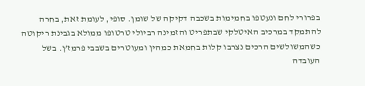בפרורי לחם ונעטפו בחמימות בשכבה דקיקה של שומן. סופי, לעומת זאת, בחרה להתמקד במרכיב האיטלקי שבתפריט והזמינה רביולי טרטופו ממולא בגבינת ריקוטה כשהמשולשים הרכים נצרבו קלות בחמאת כמהין ומעוטרים בשבבי פרמז’ן. בשל העובדה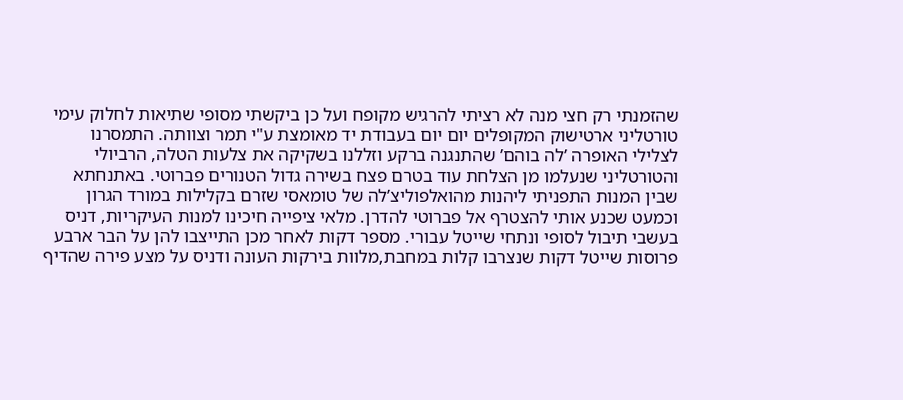שהזמנתי רק חצי מנה לא רציתי להרגיש מקופח ועל כן ביקשתי מסופי שתיאות לחלוק עימי טורטליני ארטישוק המקופלים יום יום בעבודת יד מאומצת ע"י תמר וצוותה. התמסרנו לצלילי האופרה ’לה בוהם’ שהתנגנה ברקע וזללנו בשקיקה את צלעות הטלה, הרביולי והטורטליני שנעלמו מן הצלחת עוד בטרם פצח בשירה גדול הטנורים פברוטי. באתנחתא שבין המנות התפניתי ליהנות מהואלפוליצ’לה של טומאסי שזרם בקלילות במורד הגרון וכמעט שכנע אותי להצטרף אל פברוטי להדרן. מלאי ציפייה חיכינו למנות העיקריות, דניס בעשבי תיבול לסופי ונתחי שייטל עבורי. מספר דקות לאחר מכן התייצבו להן על הבר ארבע פרוסות שייטל דקות שנצרבו קלות במחבת,מלוות בירקות העונה ודניס על מצע פירה שהדיף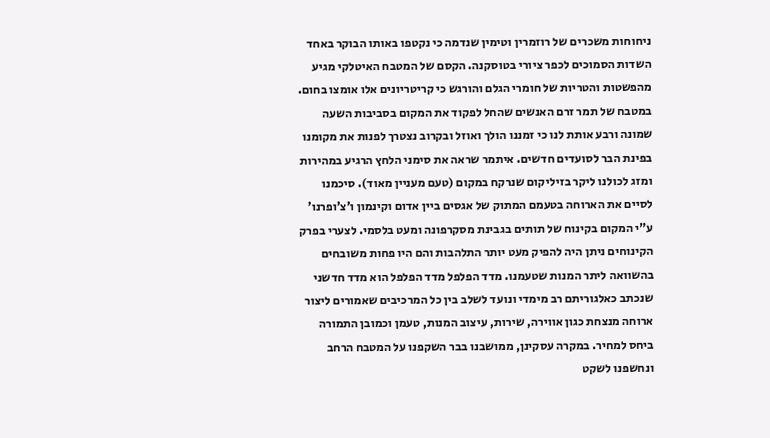ניחוחות משכרים של רוזמרין וטימין שנדמה כי נקטפו באותו הבוקר באחד השדות הסמוכים לכפר ציורי בטוסקנה. הקסם של המטבח האיטלקי מגיע מהפשטות והטריות של חומרי הגלם והורגש כי קריטריונים אלו אומצו בחום. במטבח של תמר זרם האנשים שהחל לפקוד את המקום בסביבות השעה שמונה ורבע אותת לנו כי זמננו הולך ואוזל ובקרוב נצטרך לפנות את מקומנו בפינת הבר לסועדים חדשים. איתמר שראה את סימני הלחץ הרגיע במהירות ומזג לכולנו ליקר בזיליקום שנרקח במקום (טעם מעניין מאוד). סיכמנו לסיים את הארוחה בטעמם המתוק של אגסים ביין אדום וקינמון ו’צ’ופרנו’ ע"י המקום בקינוח של תותים בגבינת מסקרפונה ומעט בלסמי. לצערי בפרק הקינוחים ניתן היה להפיק מעט יותר התלהבות והם היו פחות משובחים בהשוואה ליתר המנות שטעמנו. מדד הפלפל מדד הפלפל הוא מדד חדשני שנכתב כאלגוריתם רב מימדי ונועד לשלב בין כל המרכיבים שאמורים ליצור ארוחה מנצחת כגון אווירה, שירות, עיצוב המנות, טעמן וכמובן התמורה ביחס למחיר. במקרה עסקינן, ממושבנו בבר השקפנו על המטבח הרחב ונחשפנו לשקט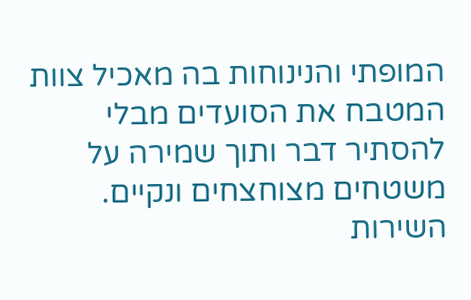המופתי והנינוחות בה מאכיל צוות המטבח את הסועדים מבלי להסתיר דבר ותוך שמירה על משטחים מצוחצחים ונקיים. השירות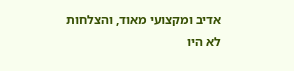אדיב ומקצועי מאוד, והצלחות לא היו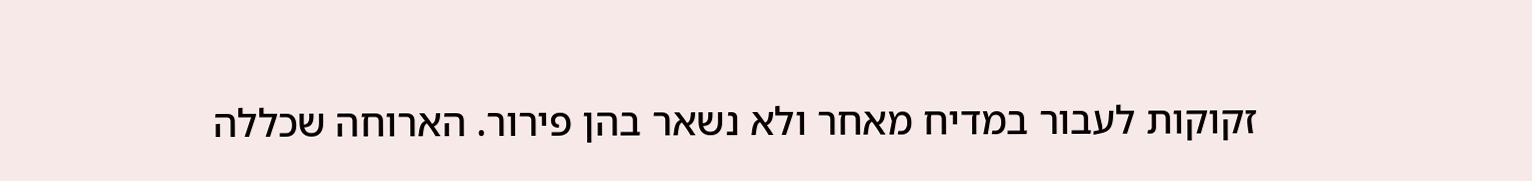זקוקות לעבור במדיח מאחר ולא נשאר בהן פירור. הארוחה שכללה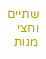שתיים וחצי מנות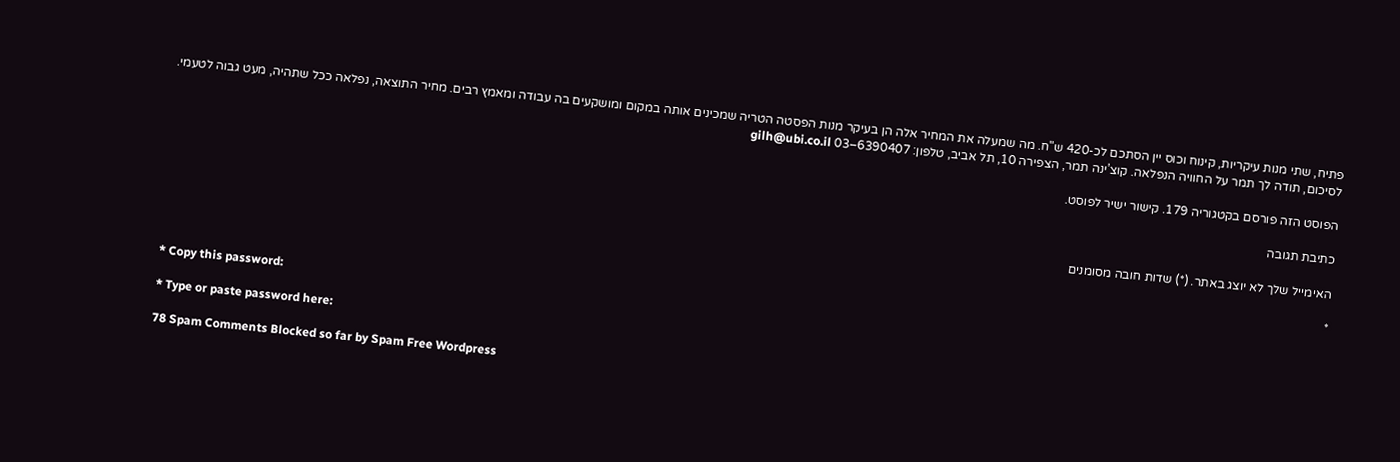פתיח, שתי מנות עיקריות, קינוח וכוס יין הסתכם לכ-420 ש"ח. מה שמעלה את המחיר אלה הן בעיקר מנות הפסטה הטריה שמכינים אותה במקום ומושקעים בה עבודה ומאמץ רבים. מחיר התוצאה, נפלאה ככל שתהיה, מעט גבוה לטעמי. לסיכום, תודה לך תמר על החוויה הנפלאה. קוצ’ינה תמר, הצפירה 10, תל אביב, טלפון: 6390407–03 gilh@ubi.co.il

הפוסט הזה פורסם בקטגוריה 179. קישור ישיר לפוסט.

כתיבת תגובה

האימייל שלך לא יוצג באתר. (*) שדות חובה מסומנים

*

* Copy this password:

* Type or paste password here:

78 Spam Comments Blocked so far by Spam Free Wordpress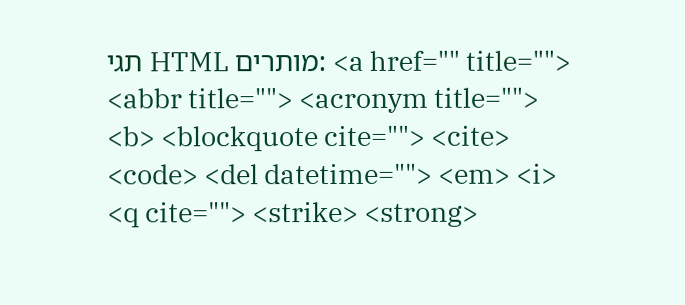תגי HTML מותרים: <a href="" title=""> <abbr title=""> <acronym title=""> <b> <blockquote cite=""> <cite> <code> <del datetime=""> <em> <i> <q cite=""> <strike> <strong>